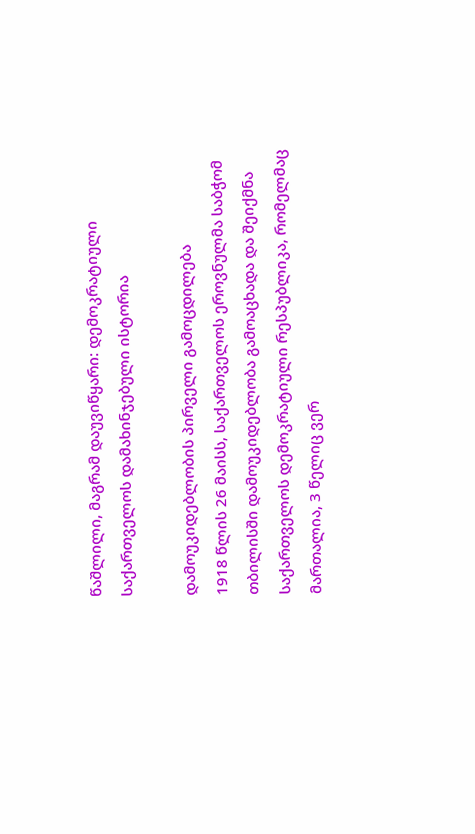წაშლილი, მაგრამ დაუვიწყარი: დემოკრატიული საქართველოს დამახინჯებული ისტორია

დამოუკიდებლობის პირველი გამოცდილება
1918 წლის 26 მაისს, საქართველოს ეროვნულმა საბჭომ თბილისში დამოუკიდებლობა გამოაცხადა და შეიქმნა საქართველოს დემოკრატიული რესპუბლიკა, რომელმაც მართალია, 3 წელიც ვერ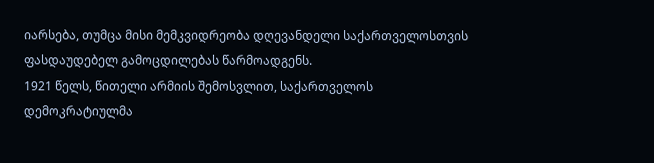იარსება, თუმცა მისი მემკვიდრეობა დღევანდელი საქართველოსთვის ფასდაუდებელ გამოცდილებას წარმოადგენს.
1921 წელს, წითელი არმიის შემოსვლით, საქართველოს დემოკრატიულმა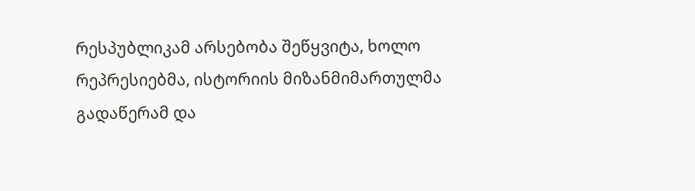რესპუბლიკამ არსებობა შეწყვიტა, ხოლო რეპრესიებმა, ისტორიის მიზანმიმართულმა გადაწერამ და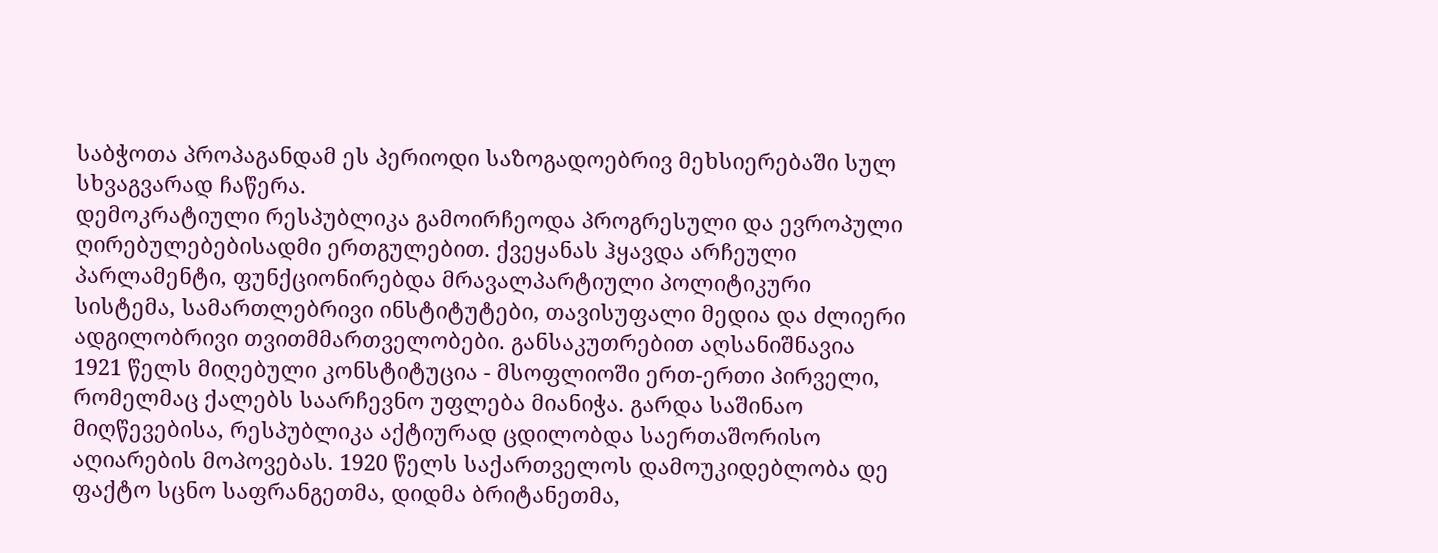საბჭოთა პროპაგანდამ ეს პერიოდი საზოგადოებრივ მეხსიერებაში სულ სხვაგვარად ჩაწერა.
დემოკრატიული რესპუბლიკა გამოირჩეოდა პროგრესული და ევროპული ღირებულებებისადმი ერთგულებით. ქვეყანას ჰყავდა არჩეული პარლამენტი, ფუნქციონირებდა მრავალპარტიული პოლიტიკური სისტემა, სამართლებრივი ინსტიტუტები, თავისუფალი მედია და ძლიერი ადგილობრივი თვითმმართველობები. განსაკუთრებით აღსანიშნავია 1921 წელს მიღებული კონსტიტუცია - მსოფლიოში ერთ-ერთი პირველი, რომელმაც ქალებს საარჩევნო უფლება მიანიჭა. გარდა საშინაო მიღწევებისა, რესპუბლიკა აქტიურად ცდილობდა საერთაშორისო აღიარების მოპოვებას. 1920 წელს საქართველოს დამოუკიდებლობა დე ფაქტო სცნო საფრანგეთმა, დიდმა ბრიტანეთმა,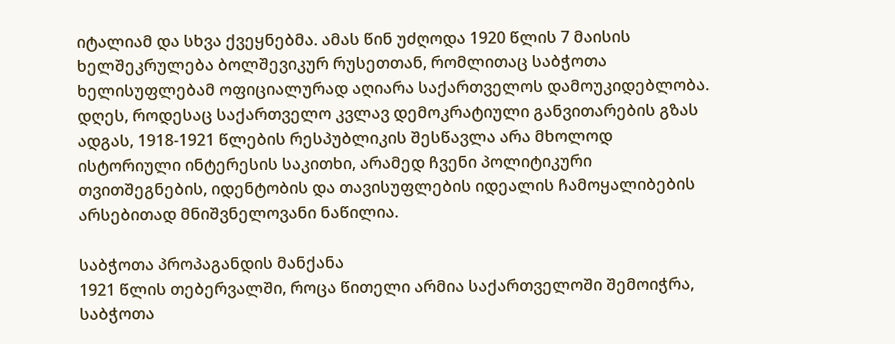იტალიამ და სხვა ქვეყნებმა. ამას წინ უძღოდა 1920 წლის 7 მაისის ხელშეკრულება ბოლშევიკურ რუსეთთან, რომლითაც საბჭოთა ხელისუფლებამ ოფიციალურად აღიარა საქართველოს დამოუკიდებლობა.
დღეს, როდესაც საქართველო კვლავ დემოკრატიული განვითარების გზას ადგას, 1918-1921 წლების რესპუბლიკის შესწავლა არა მხოლოდ ისტორიული ინტერესის საკითხი, არამედ ჩვენი პოლიტიკური თვითშეგნების, იდენტობის და თავისუფლების იდეალის ჩამოყალიბების არსებითად მნიშვნელოვანი ნაწილია.

საბჭოთა პროპაგანდის მანქანა
1921 წლის თებერვალში, როცა წითელი არმია საქართველოში შემოიჭრა, საბჭოთა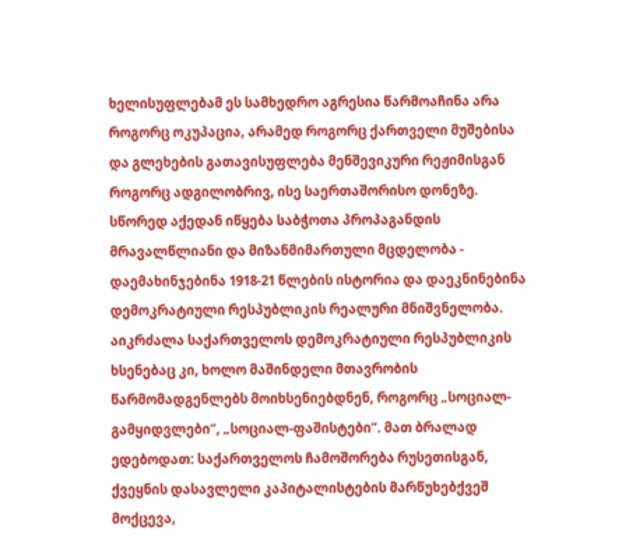ხელისუფლებამ ეს სამხედრო აგრესია წარმოაჩინა არა როგორც ოკუპაცია, არამედ როგორც ქართველი მუშებისა და გლეხების გათავისუფლება მენშევიკური რეჟიმისგან როგორც ადგილობრივ, ისე საერთაშორისო დონეზე. სწორედ აქედან იწყება საბჭოთა პროპაგანდის მრავალწლიანი და მიზანმიმართული მცდელობა - დაემახინჯებინა 1918-21 წლების ისტორია და დაეკნინებინა დემოკრატიული რესპუბლიკის რეალური მნიშვნელობა. აიკრძალა საქართველოს დემოკრატიული რესპუბლიკის ხსენებაც კი, ხოლო მაშინდელი მთავრობის წარმომადგენლებს მოიხსენიებდნენ, როგორც „სოციალ-გამყიდვლები“, „სოციალ-ფაშისტები“. მათ ბრალად ედებოდათ: საქართველოს ჩამოშორება რუსეთისგან, ქვეყნის დასავლელი კაპიტალისტების მარწუხებქვეშ მოქცევა,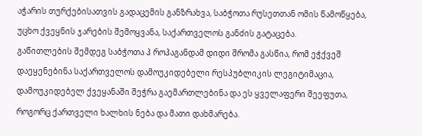აჭარის თურქებისათვის გადაცემის განზრახვა, საბჭოთა რუსეთთან ომის წამოწყება, უცხო ქვეყნის ჯარების შემოყვანა, საქართველოს განძის გატაცება.
გაწითლების შემდეგ საბჭოთა პ როპაგანდამ დიდი შრომა გასწია, რომ ეჭქვეშ დაეყენებინა საქართველოს დამოუკიდებელი რესპუბლიკის ლეგიტიმაცია, დამოუკიდებელ ქვეყანაში შეჭრა გაემართლებინა და ეს ყველაფერი შეეფუთა, როგორც ქართველი ხალხის ნება და მათი დახმარება.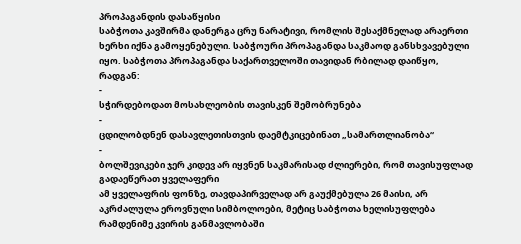პროპაგანდის დასაწყისი
საბჭოთა კავშირმა დანერგა ცრუ ნარატივი, რომლის შესაქმნელად არაერთი ხერხი იქნა გამოყენებული. საბჭოური პროპაგანდა საკმაოდ განსხვავებული იყო. საბჭოთა პროპაგანდა საქართველოში თავიდან რბილად დაიწყო, რადგან:
-
სჭირდებოდათ მოსახლეობის თავისკენ შემობრუნება
-
ცდილობდნენ დასავლეთისთვის დაემტკიცებინათ „სამართლიანობა“
-
ბოლშევიკები ჯერ კიდევ არ იყვნენ საკმარისად ძლიერები, რომ თავისუფლად გადაეწერათ ყველაფერი
ამ ყველაფრის ფონზე, თავდაპირველად არ გაუქმებულა 26 მაისი, არ აკრძალულა ეროვნული სიმბოლოები, მეტიც საბჭოთა ხელისუფლება რამდენიმე კვირის განმავლობაში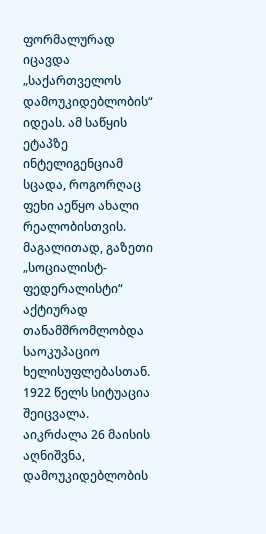ფორმალურად იცავდა „საქართველოს დამოუკიდებლობის“ იდეას. ამ საწყის ეტაპზე ინტელიგენციამ სცადა, როგორღაც ფეხი აეწყო ახალი რეალობისთვის. მაგალითად, გაზეთი „სოციალისტ-ფედერალისტი“ აქტიურად თანამშრომლობდა საოკუპაციო ხელისუფლებასთან.
1922 წელს სიტუაცია შეიცვალა. აიკრძალა 26 მაისის აღნიშვნა, დამოუკიდებლობის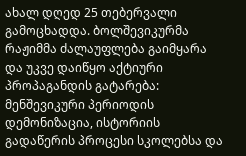ახალ დღედ 25 თებერვალი გამოცხადდა. ბოლშევიკურმა რაჟიმმა ძალაუფლება გაიმყარა და უკვე დაიწყო აქტიური პროპაგანდის გატარება: მენშევიკური პერიოდის დემონიზაცია, ისტორიის გადაწერის პროცესი სკოლებსა და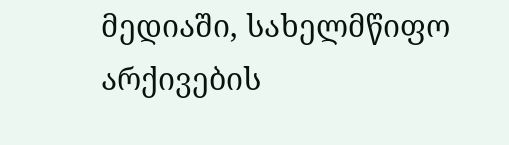მედიაში, სახელმწიფო არქივების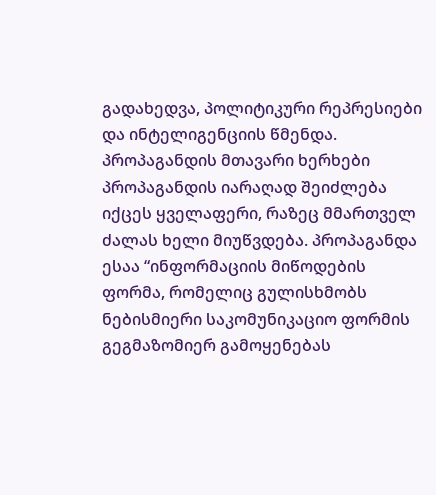გადახედვა, პოლიტიკური რეპრესიები და ინტელიგენციის წმენდა.
პროპაგანდის მთავარი ხერხები
პროპაგანდის იარაღად შეიძლება იქცეს ყველაფერი, რაზეც მმართველ ძალას ხელი მიუწვდება. პროპაგანდა ესაა “ინფორმაციის მიწოდების ფორმა, რომელიც გულისხმობს ნებისმიერი საკომუნიკაციო ფორმის გეგმაზომიერ გამოყენებას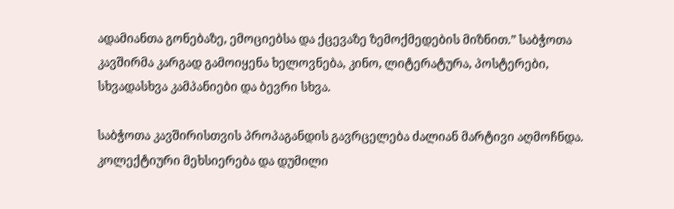ადამიანთა გონებაზე, ემოციებსა და ქცევაზე ზემოქმედების მიზნით.” საბჭოთა კავშირმა კარგად გამოიყენა ხელოვნება, კინო, ლიტერატურა, პოსტერები, სხვადასხვა კამპანიები და ბევრი სხვა.

საბჭოთა კავშირისთვის პროპაგანდის გავრცელება ძალიან მარტივი აღმოჩნდა.
კოლექტიური მეხსიერება და დუმილი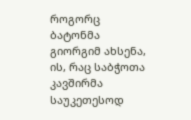როგორც ბატონმა გიორგიმ ახსენა, ის, რაც საბჭოთა კავშირმა საუკეთესოდ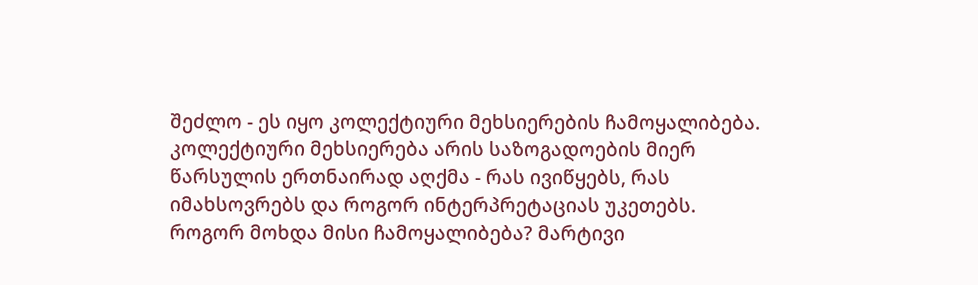შეძლო - ეს იყო კოლექტიური მეხსიერების ჩამოყალიბება. კოლექტიური მეხსიერება არის საზოგადოების მიერ წარსულის ერთნაირად აღქმა - რას ივიწყებს, რას იმახსოვრებს და როგორ ინტერპრეტაციას უკეთებს. როგორ მოხდა მისი ჩამოყალიბება? მარტივი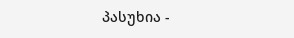პასუხია -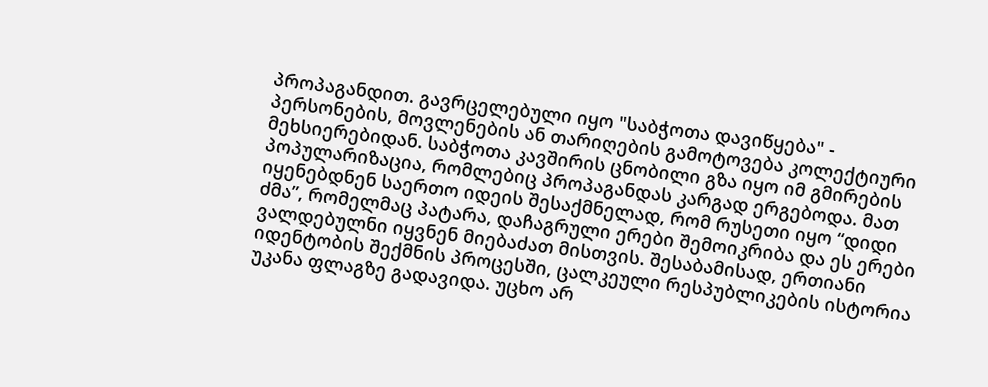პროპაგანდით. გავრცელებული იყო "საბჭოთა დავიწყება" - პერსონების, მოვლენების ან თარიღების გამოტოვება კოლექტიური მეხსიერებიდან. საბჭოთა კავშირის ცნობილი გზა იყო იმ გმირების პოპულარიზაცია, რომლებიც პროპაგანდას კარგად ერგებოდა. მათ იყენებდნენ საერთო იდეის შესაქმნელად, რომ რუსეთი იყო “დიდი ძმა”, რომელმაც პატარა, დაჩაგრული ერები შემოიკრიბა და ეს ერები ვალდებულნი იყვნენ მიებაძათ მისთვის. შესაბამისად, ერთიანი იდენტობის შექმნის პროცესში, ცალკეული რესპუბლიკების ისტორია უკანა ფლაგზე გადავიდა. უცხო არ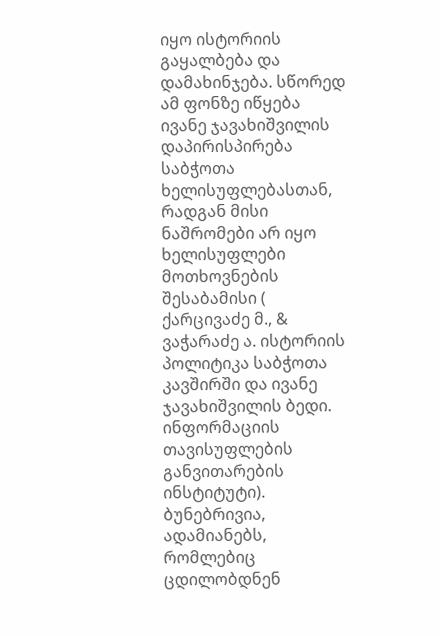იყო ისტორიის გაყალბება და დამახინჯება. სწორედ ამ ფონზე იწყება ივანე ჯავახიშვილის დაპირისპირება საბჭოთა ხელისუფლებასთან, რადგან მისი ნაშრომები არ იყო ხელისუფლები მოთხოვნების შესაბამისი ( ქარცივაძე მ., & ვაჭარაძე ა. ისტორიის პოლიტიკა საბჭოთა კავშირში და ივანე ჯავახიშვილის ბედი. ინფორმაციის თავისუფლების განვითარების ინსტიტუტი).
ბუნებრივია, ადამიანებს, რომლებიც ცდილობდნენ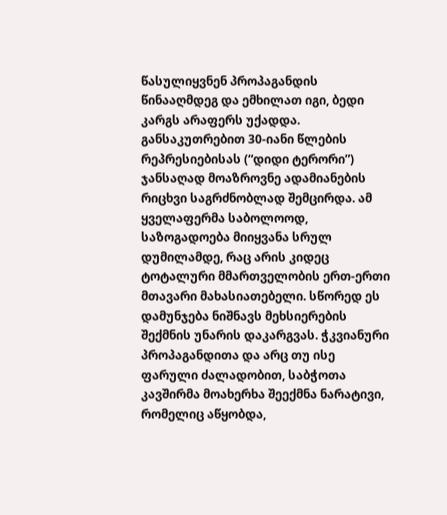წასულიყვნენ პროპაგანდის წინააღმდეგ და ემხილათ იგი, ბედი კარგს არაფერს უქადდა. განსაკუთრებით 30-იანი წლების რეპრესიებისას (“დიდი ტერორი”) ჯანსაღად მოაზროვნე ადამიანების რიცხვი საგრძნობლად შემცირდა. ამ ყველაფერმა საბოლოოდ, საზოგადოება მიიყვანა სრულ დუმილამდე, რაც არის კიდეც ტოტალური მმართველობის ერთ-ერთი მთავარი მახასიათებელი. სწორედ ეს დამუნჯება ნიშნავს მეხსიერების შექმნის უნარის დაკარგვას. ჭკვიანური პროპაგანდითა და არც თუ ისე ფარული ძალადობით, საბჭოთა კავშირმა მოახერხა შეექმნა ნარატივი, რომელიც აწყობდა,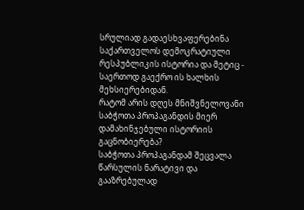სრულიად გადაესხვაფერებინა საქართველოს დემოკრატიული რესპუბლიკის ისტორია და მეტიც - საერთოდ გაექრო ის ხალხის მეხსიერებიდან.
რატომ არის დღეს მნიშვნელოვანი საბჭოთა პროპაგანდის მიერ დამახინჯებული ისტორიის გაცნობიერება?
საბჭოთა პროპაგანდამ შეცვალა წარსულის ნარატივი და გააზრებულად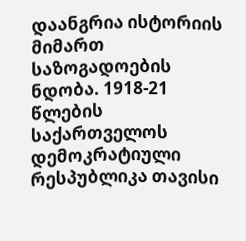დაანგრია ისტორიის მიმართ საზოგადოების ნდობა. 1918-21 წლების საქართველოს დემოკრატიული რესპუბლიკა თავისი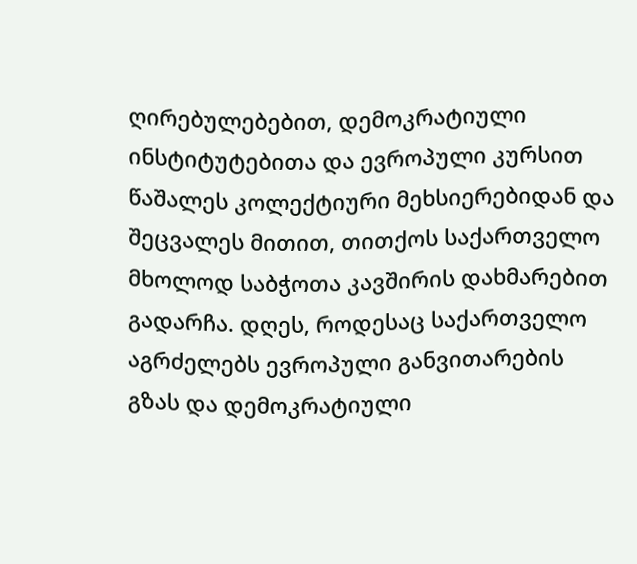ღირებულებებით, დემოკრატიული ინსტიტუტებითა და ევროპული კურსით წაშალეს კოლექტიური მეხსიერებიდან და შეცვალეს მითით, თითქოს საქართველო მხოლოდ საბჭოთა კავშირის დახმარებით გადარჩა. დღეს, როდესაც საქართველო აგრძელებს ევროპული განვითარების გზას და დემოკრატიული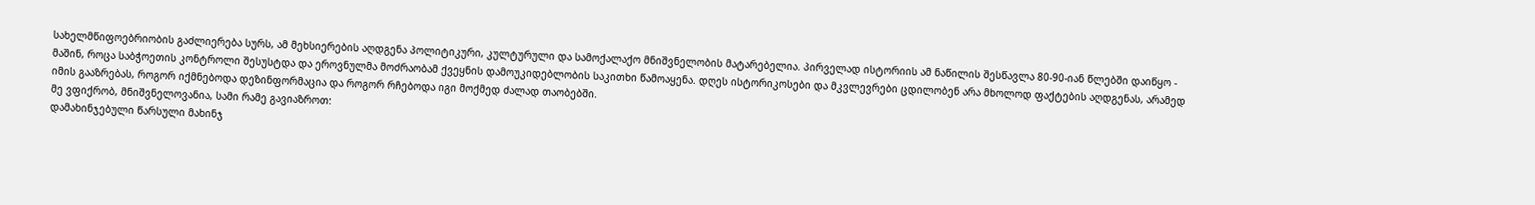სახელმწიფოებრიობის გაძლიერება სურს, ამ მეხსიერების აღდგენა პოლიტიკური, კულტურული და სამოქალაქო მნიშვნელობის მატარებელია. პირველად ისტორიის ამ ნაწილის შესწავლა 80-90-იან წლებში დაიწყო - მაშინ, როცა საბჭოეთის კონტროლი შესუსტდა და ეროვნულმა მოძრაობამ ქვეყნის დამოუკიდებლობის საკითხი წამოაყენა. დღეს ისტორიკოსები და მკვლევრები ცდილობენ არა მხოლოდ ფაქტების აღდგენას, არამედ იმის გააზრებას, როგორ იქმნებოდა დეზინფორმაცია და როგორ რჩებოდა იგი მოქმედ ძალად თაობებში.
მე ვფიქრობ, მნიშვნელოვანია, სამი რამე გავიაზროთ:
დამახინჯებული წარსული მახინჯ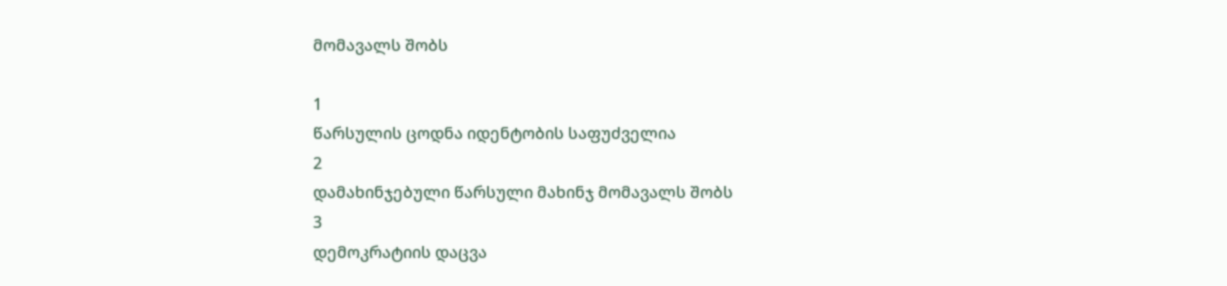მომავალს შობს

1
წარსულის ცოდნა იდენტობის საფუძველია
2
დამახინჯებული წარსული მახინჯ მომავალს შობს
3
დემოკრატიის დაცვა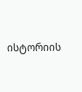ისტორიის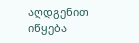აღდგენით იწყება